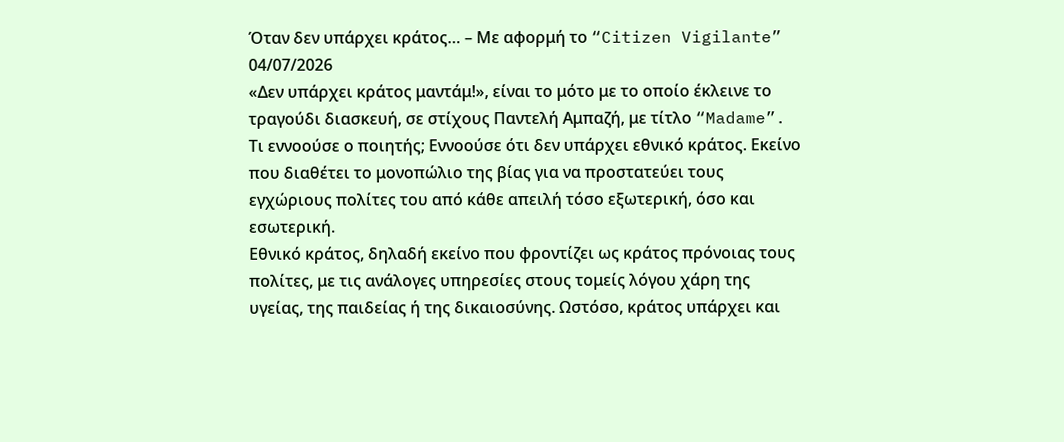Όταν δεν υπάρχει κράτος… – Με αφορμή το “Citizen Vigilante”
04/07/2026
«Δεν υπάρχει κράτος μαντάμ!», είναι το μότο με το οποίο έκλεινε το τραγούδι διασκευή, σε στίχους Παντελή Αμπαζή, με τίτλο “Madame”. Τι εννοούσε ο ποιητής; Εννοούσε ότι δεν υπάρχει εθνικό κράτος. Εκείνο που διαθέτει το μονοπώλιο της βίας για να προστατεύει τους εγχώριους πολίτες του από κάθε απειλή τόσο εξωτερική, όσο και εσωτερική.
Εθνικό κράτος, δηλαδή εκείνο που φροντίζει ως κράτος πρόνοιας τους πολίτες, με τις ανάλογες υπηρεσίες στους τομείς λόγου χάρη της υγείας, της παιδείας ή της δικαιοσύνης. Ωστόσο, κράτος υπάρχει και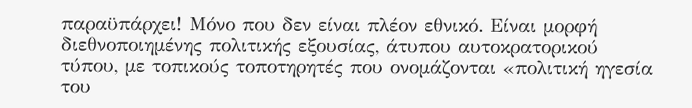παραϋπάρχει! Μόνο που δεν είναι πλέον εθνικό. Είναι μορφή διεθνοποιημένης πολιτικής εξουσίας, άτυπου αυτοκρατορικού τύπου, με τοπικούς τοποτηρητές που ονομάζονται «πολιτική ηγεσία του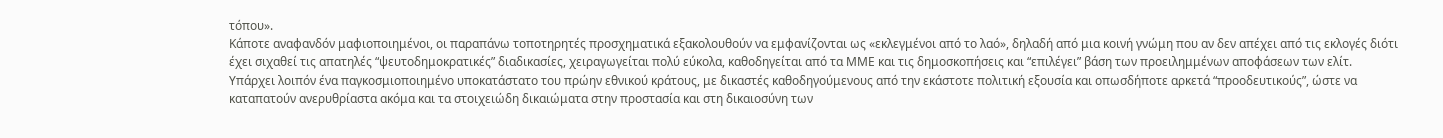τόπου».
Κάποτε αναφανδόν μαφιοποιημένοι, οι παραπάνω τοποτηρητές προσχηματικά εξακολουθούν να εμφανίζονται ως «εκλεγμένοι από το λαό», δηλαδή από μια κοινή γνώμη που αν δεν απέχει από τις εκλογές διότι έχει σιχαθεί τις απατηλές “ψευτοδημοκρατικές” διαδικασίες, χειραγωγείται πολύ εύκολα, καθοδηγείται από τα ΜΜΕ και τις δημοσκοπήσεις και “επιλέγει” βάση των προειλημμένων αποφάσεων των ελίτ.
Υπάρχει λοιπόν ένα παγκοσμιοποιημένο υποκατάστατο του πρώην εθνικού κράτους, με δικαστές καθοδηγούμενους από την εκάστοτε πολιτική εξουσία και οπωσδήποτε αρκετά “προοδευτικούς”, ώστε να καταπατούν ανερυθρίαστα ακόμα και τα στοιχειώδη δικαιώματα στην προστασία και στη δικαιοσύνη των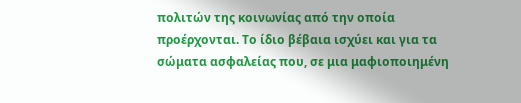πολιτών της κοινωνίας από την οποία προέρχονται. Το ίδιο βέβαια ισχύει και για τα σώματα ασφαλείας που, σε μια μαφιοποιημένη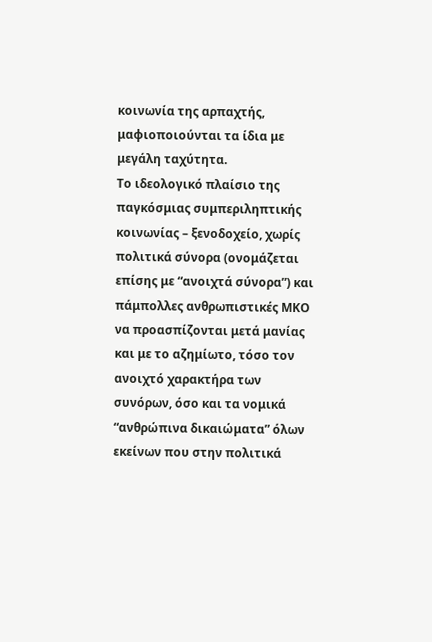κοινωνία της αρπαχτής, μαφιοποιούνται τα ίδια με μεγάλη ταχύτητα.
Το ιδεολογικό πλαίσιο της παγκόσμιας συμπεριληπτικής κοινωνίας – ξενοδοχείο, χωρίς πολιτικά σύνορα (ονομάζεται επίσης με “ανοιχτά σύνορα”) και πάμπολλες ανθρωπιστικές ΜΚΟ να προασπίζονται μετά μανίας και με το αζημίωτο, τόσο τον ανοιχτό χαρακτήρα των συνόρων, όσο και τα νομικά “ανθρώπινα δικαιώματα” όλων εκείνων που στην πολιτικά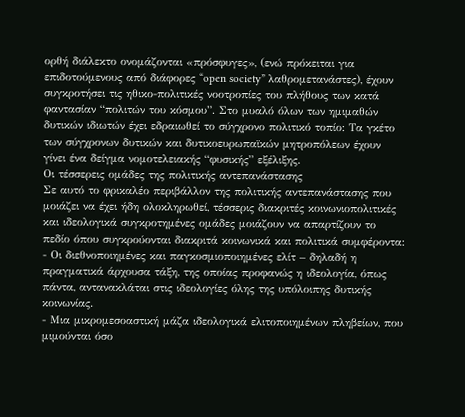ορθή διάλεκτο ονομάζονται «πρόσφυγες», (ενώ πρόκειται για επιδοτούμενους από διάφορες “open society” λαθρομετανάστες), έχουν συγκροτήσει τις ηθικο-πολιτικές νοοτροπίες του πλήθους των κατά φαντασίαν “πολιτών του κόσμου”. Στο μυαλό όλων των ημιμαθών δυτικών ιδιωτών έχει εδραιωθεί το σύγχρονο πολιτικό τοπίο: Τα γκέτο των σύγχρονων δυτικών και δυτικοευρωπαϊκών μητροπόλεων έχουν γίνει ένα δείγμα νομοτελειακής “φυσικής” εξέλιξης.
Οι τέσσερεις ομάδες της πολιτικής αντεπανάστασης
Σε αυτό το φρικαλέο περιβάλλον της πολιτικής αντεπανάστασης που μοιάζει να έχει ήδη ολοκληρωθεί, τέσσερις διακριτές κοινωνιοπολιτικές και ιδεολογικά συγκροτημένες ομάδες μοιάζουν να απαρτίζουν το πεδίο όπου συγκρούονται διακριτά κοινωνικά και πολιτικά συμφέροντα:
- Οι διεθνοποιημένες και παγκοσμιοποιημένες ελίτ – δηλαδή η πραγματικά άρχουσα τάξη, της οποίας προφανώς η ιδεολογία, όπως πάντα, αντανακλάται στις ιδεολογίες όλης της υπόλοιπης δυτικής κοινωνίας.
- Μια μικρομεσοαστική μάζα ιδεολογικά ελιτοποιημένων πληβείων, που μιμούνται όσο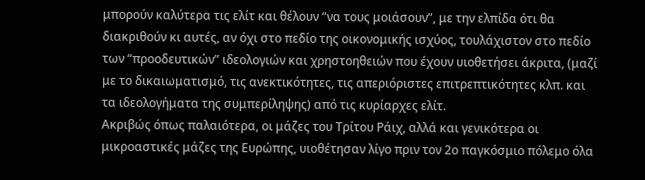μπορούν καλύτερα τις ελίτ και θέλουν “να τους μοιάσουν”, με την ελπίδα ότι θα διακριθούν κι αυτές, αν όχι στο πεδίο της οικονομικής ισχύος, τουλάχιστον στο πεδίο των “προοδευτικών” ιδεολογιών και χρηστοηθειών που έχουν υιοθετήσει άκριτα, (μαζί με το δικαιωματισμό, τις ανεκτικότητες, τις απεριόριστες επιτρεπτικότητες κλπ. και τα ιδεολογήματα της συμπερίληψης) από τις κυρίαρχες ελίτ.
Aκριβώς όπως παλαιότερα, οι μάζες του Τρίτου Ράιχ, αλλά και γενικότερα οι μικροαστικές μάζες της Ευρώπης, υιοθέτησαν λίγο πριν τον 2ο παγκόσμιο πόλεμο όλα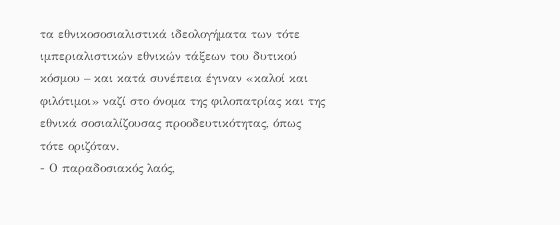τα εθνικοσοσιαλιστικά ιδεολογήματα των τότε ιμπεριαλιστικών εθνικών τάξεων του δυτικού κόσμου – και κατά συνέπεια έγιναν «καλοί και φιλότιμοι» ναζί στο όνομα της φιλοπατρίας και της εθνικά σοσιαλίζουσας προοδευτικότητας, όπως τότε οριζόταν.
- Ο παραδοσιακός λαός,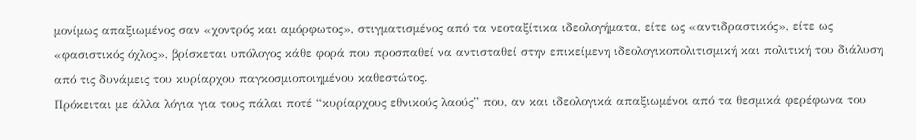μονίμως απαξιωμένος σαν «χοντρός και αμόρφωτος», στιγματισμένος από τα νεοταξίτικα ιδεολογήματα, είτε ως «αντιδραστικός», είτε ως «φασιστικός όχλος», βρίσκεται υπόλογος κάθε φορά που προσπαθεί να αντισταθεί στην επικείμενη ιδεολογικοπολιτισμική και πολιτική του διάλυση από τις δυνάμεις του κυρίαρχου παγκοσμιοποιημένου καθεστώτος.
Πρόκειται με άλλα λόγια για τους πάλαι ποτέ “κυρίαρχους εθνικούς λαούς” που, αν και ιδεολογικά απαξιωμένοι από τα θεσμικά φερέφωνα του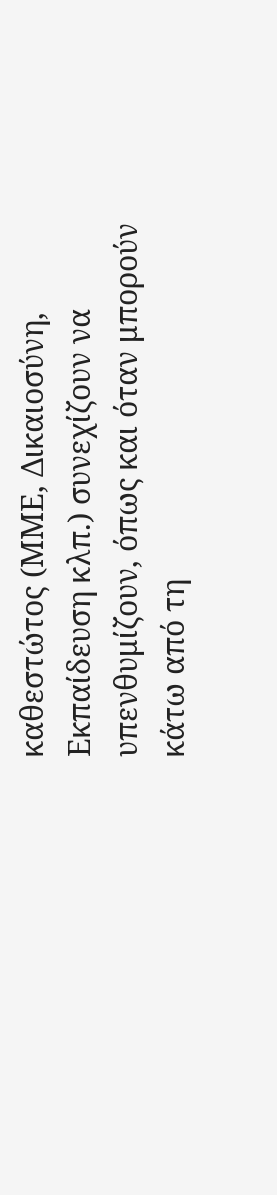καθεστώτος (ΜΜΕ, Δικαιοσύνη, Εκπαίδευση κλπ.) συνεχίζουν να υπενθυμίζουν, όπως και όταν μπορούν κάτω από τη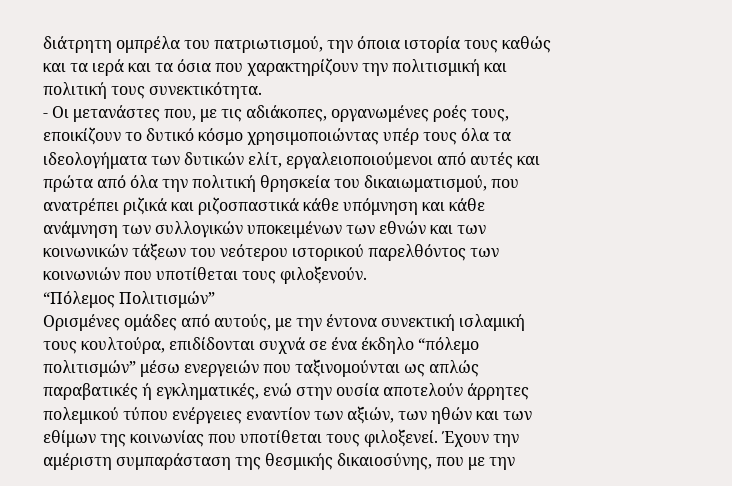διάτρητη ομπρέλα του πατριωτισμού, την όποια ιστορία τους καθώς και τα ιερά και τα όσια που χαρακτηρίζουν την πολιτισμική και πολιτική τους συνεκτικότητα.
- Οι μετανάστες που, με τις αδιάκοπες, οργανωμένες ροές τους, εποικίζουν το δυτικό κόσμο χρησιμοποιώντας υπέρ τους όλα τα ιδεολογήματα των δυτικών ελίτ, εργαλειοποιούμενοι από αυτές και πρώτα από όλα την πολιτική θρησκεία του δικαιωματισμού, που ανατρέπει ριζικά και ριζοσπαστικά κάθε υπόμνηση και κάθε ανάμνηση των συλλογικών υποκειμένων των εθνών και των κοινωνικών τάξεων του νεότερου ιστορικού παρελθόντος των κοινωνιών που υποτίθεται τους φιλοξενούν.
“Πόλεμος Πολιτισμών”
Ορισμένες ομάδες από αυτούς, με την έντονα συνεκτική ισλαμική τους κουλτούρα, επιδίδονται συχνά σε ένα έκδηλο “πόλεμο πολιτισμών” μέσω ενεργειών που ταξινομούνται ως απλώς παραβατικές ή εγκληματικές, ενώ στην ουσία αποτελούν άρρητες πολεμικού τύπου ενέργειες εναντίον των αξιών, των ηθών και των εθίμων της κοινωνίας που υποτίθεται τους φιλοξενεί. Έχουν την αμέριστη συμπαράσταση της θεσμικής δικαιοσύνης, που με την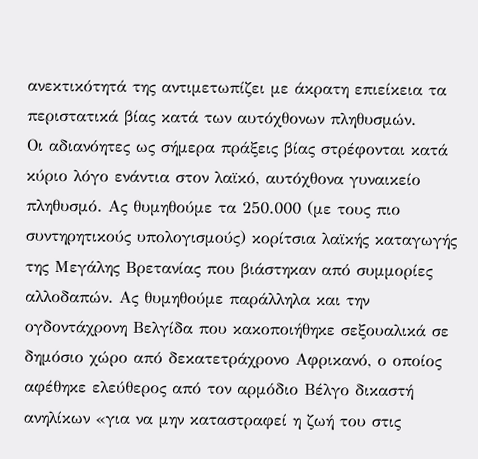ανεκτικότητά της αντιμετωπίζει με άκρατη επιείκεια τα περιστατικά βίας κατά των αυτόχθονων πληθυσμών.
Οι αδιανόητες ως σήμερα πράξεις βίας στρέφονται κατά κύριο λόγο ενάντια στον λαϊκό, αυτόχθονα γυναικείο πληθυσμό. Ας θυμηθούμε τα 250.000 (με τους πιο συντηρητικούς υπολογισμούς) κορίτσια λαϊκής καταγωγής της Μεγάλης Βρετανίας που βιάστηκαν από συμμορίες αλλοδαπών. Ας θυμηθούμε παράλληλα και την ογδοντάχρονη Βελγίδα που κακοποιήθηκε σεξουαλικά σε δημόσιο χώρο από δεκατετράχρονο Αφρικανό, ο οποίος αφέθηκε ελεύθερος από τον αρμόδιο Βέλγο δικαστή ανηλίκων «για να μην καταστραφεί η ζωή του στις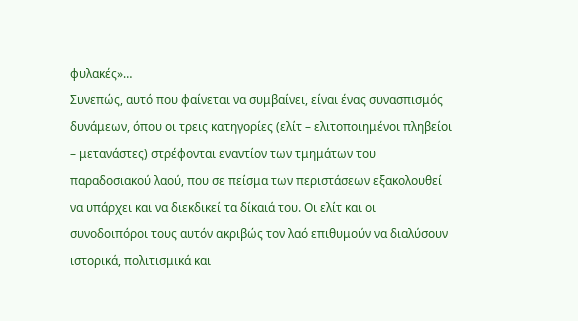φυλακές»…
Συνεπώς, αυτό που φαίνεται να συμβαίνει, είναι ένας συνασπισμός δυνάμεων, όπου οι τρεις κατηγορίες (ελίτ – ελιτοποιημένοι πληβείοι – μετανάστες) στρέφονται εναντίον των τμημάτων του παραδοσιακού λαού, που σε πείσμα των περιστάσεων εξακολουθεί να υπάρχει και να διεκδικεί τα δίκαιά του. Οι ελίτ και οι συνοδοιπόροι τους αυτόν ακριβώς τον λαό επιθυμούν να διαλύσουν ιστορικά, πολιτισμικά και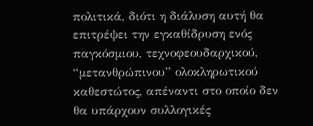πολιτικά, διότι η διάλυση αυτή θα επιτρέψει την εγκαθίδρυση ενός παγκόσμιου, τεχνοφεουδαρχικού, “μετανθρώπινου” ολοκληρωτικού καθεστώτος, απέναντι στο οποίο δεν θα υπάρχουν συλλογικές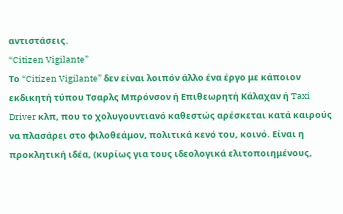αντιστάσεις.
“Citizen Vigilante”
Το “Citizen Vigilante” δεν είναι λοιπόν άλλο ένα έργο με κάποιον εκδικητή τύπου Τσαρλς Μπρόνσον ή Επιθεωρητή Κάλαχαν ή Taxi Driver κλπ, που το χολυγουντιανό καθεστώς αρέσκεται κατά καιρούς να πλασάρει στο φιλοθεάμον, πολιτικά κενό του, κοινό. Είναι η προκλητική ιδέα, (κυρίως για τους ιδεολογικά ελιτοποιημένους,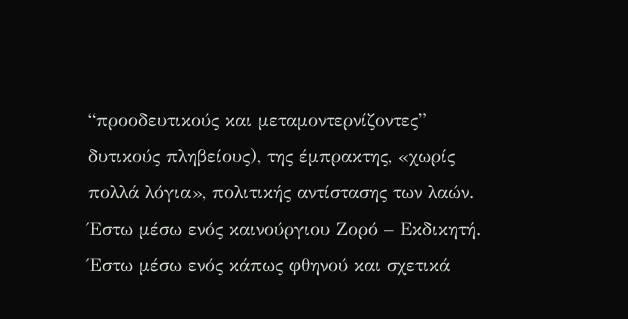“προοδευτικούς και μεταμοντερνίζοντες” δυτικούς πληβείους), της έμπρακτης, «χωρίς πολλά λόγια», πολιτικής αντίστασης των λαών.
Έστω μέσω ενός καινούργιου Ζορό – Εκδικητή. Έστω μέσω ενός κάπως φθηνού και σχετικά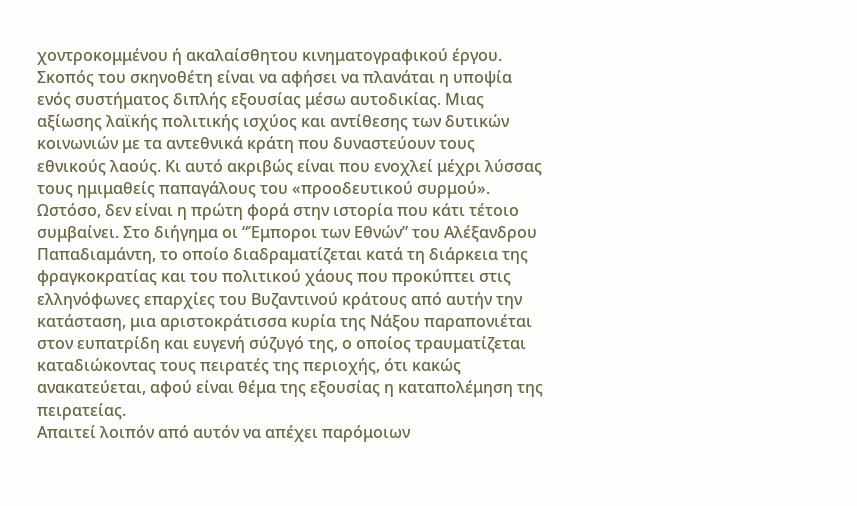χοντροκομμένου ή ακαλαίσθητου κινηματογραφικού έργου. Σκοπός του σκηνοθέτη είναι να αφήσει να πλανάται η υποψία ενός συστήματος διπλής εξουσίας μέσω αυτοδικίας. Μιας αξίωσης λαϊκής πολιτικής ισχύος και αντίθεσης των δυτικών κοινωνιών με τα αντεθνικά κράτη που δυναστεύουν τους εθνικούς λαούς. Κι αυτό ακριβώς είναι που ενοχλεί μέχρι λύσσας τους ημιμαθείς παπαγάλους του «προοδευτικού συρμού».
Ωστόσο, δεν είναι η πρώτη φορά στην ιστορία που κάτι τέτοιο συμβαίνει. Στο διήγημα οι “Έμποροι των Εθνών” του Αλέξανδρου Παπαδιαμάντη, το οποίο διαδραματίζεται κατά τη διάρκεια της φραγκοκρατίας και του πολιτικού χάους που προκύπτει στις ελληνόφωνες επαρχίες του Βυζαντινού κράτους από αυτήν την κατάσταση, μια αριστοκράτισσα κυρία της Νάξου παραπονιέται στον ευπατρίδη και ευγενή σύζυγό της, ο οποίος τραυματίζεται καταδιώκοντας τους πειρατές της περιοχής, ότι κακώς ανακατεύεται, αφού είναι θέμα της εξουσίας η καταπολέμηση της πειρατείας.
Απαιτεί λοιπόν από αυτόν να απέχει παρόμοιων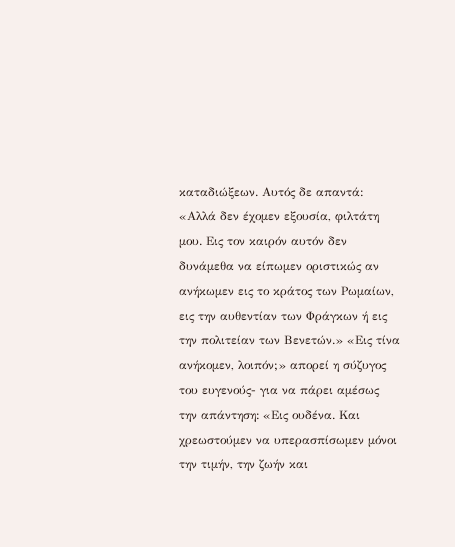καταδιώξεων. Αυτός δε απαντά: «Αλλά δεν έχομεν εξουσία, φιλτάτη μου. Εις τον καιρόν αυτόν δεν δυνάμεθα να είπωμεν οριστικώς αν ανήκωμεν εις το κράτος των Ρωμαίων, εις την αυθεντίαν των Φράγκων ή εις την πολιτείαν των Βενετών.» «Εις τίνα ανήκομεν, λοιπόν;» απορεί η σύζυγος του ευγενούς- για να πάρει αμέσως την απάντηση: «Εις ουδένα. Και χρεωστούμεν να υπερασπίσωμεν μόνοι την τιμήν, την ζωήν και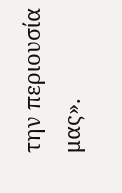την περιουσία μας».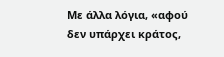Με άλλα λόγια, «αφού δεν υπάρχει κράτος,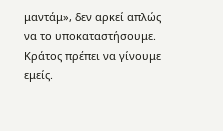μαντάμ», δεν αρκεί απλώς να το υποκαταστήσουμε. Κράτος πρέπει να γίνουμε εμείς.